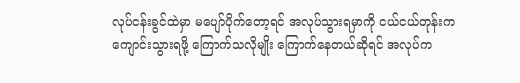လုပ်ငန်းခွင်ထဲမှာ မပျော်ပိုက်တော့ရင် အလုပ်သွားရမှာကို ငယ်ငယ်တုန်းက ကျောင်းသွားရဖို့ ကြောက်သလိုမျိုး ကြောက်နေတယ်ဆိုရင် အလုပ်က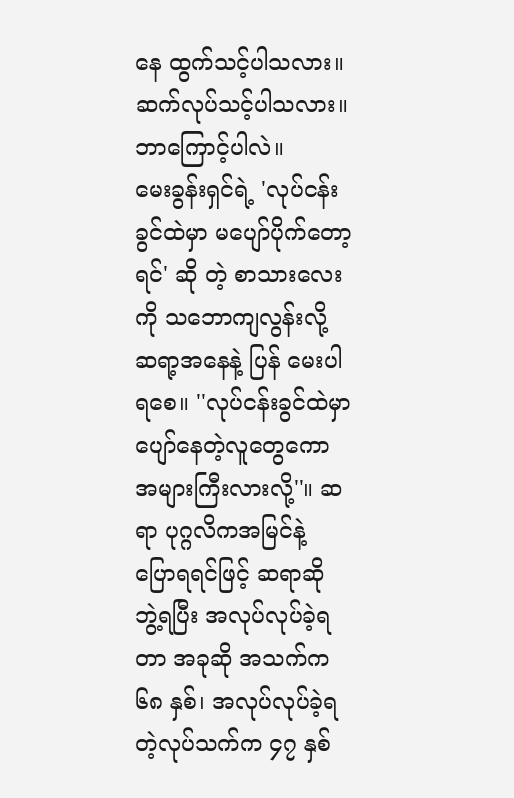နေ ထွက်သင့်ပါသလား။ ဆက်လုပ်သင့်ပါသလား။ ဘာကြောင့်ပါလဲ။
မေးခွန်းရှင်ရဲ့ 'လုပ်ငန်းခွင်ထဲမှာ မပျော်ပိုက်တော့ရင်' ဆို တဲ့ စာသားလေးကို သဘောကျလွန်းလို့ ဆရာ့အနေနဲ့ ပြန် မေးပါရစေ။ ''လုပ်ငန်းခွင်ထဲမှာ ပျော်နေတဲ့လူတွေကော အများကြီးလားလို့''။ ဆရာ ပုဂ္ဂလိကအမြင်နဲ့ ပြောရရင်ဖြင့် ဆရာဆို ဘွဲ့ရပြီး အလုပ်လုပ်ခဲ့ရတာ အခုဆို အသက်က ၆၈ နှစ်၊ အလုပ်လုပ်ခဲ့ရတဲ့လုပ်သက်က ၄၇ နှစ်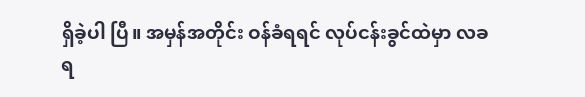ရှိခဲ့ပါ ပြီ။ အမှန်အတိုင်း ဝန်ခံရရင် လုပ်ငန်းခွင်ထဲမှာ လခရ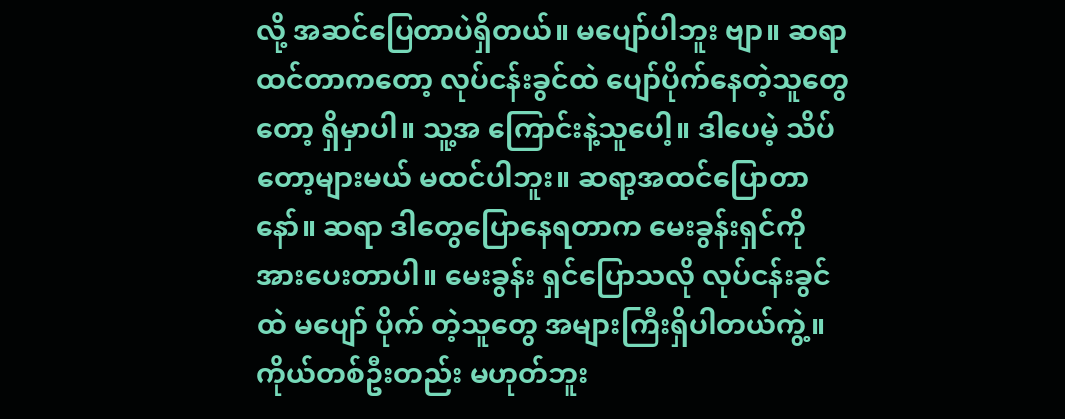လို့ အဆင်ပြေတာပဲရှိတယ်။ မပျော်ပါဘူး ဗျာ။ ဆရာထင်တာကတော့ လုပ်ငန်းခွင်ထဲ ပျော်ပိုက်နေတဲ့သူတွေတော့ ရှိမှာပါ။ သူ့အ ကြောင်းနဲ့သူပေါ့။ ဒါပေမဲ့ သိပ်တော့များမယ် မထင်ပါဘူး။ ဆရာ့အထင်ပြောတာနော်။ ဆရာ ဒါတွေပြောနေရတာက မေးခွန်းရှင်ကိုအားပေးတာပါ။ မေးခွန်း ရှင်ပြောသလို လုပ်ငန်းခွင်ထဲ မပျော် ပိုက် တဲ့သူတွေ အများကြီးရှိပါတယ်ကွဲ့။ ကိုယ်တစ်ဦးတည်း မဟုတ်ဘူး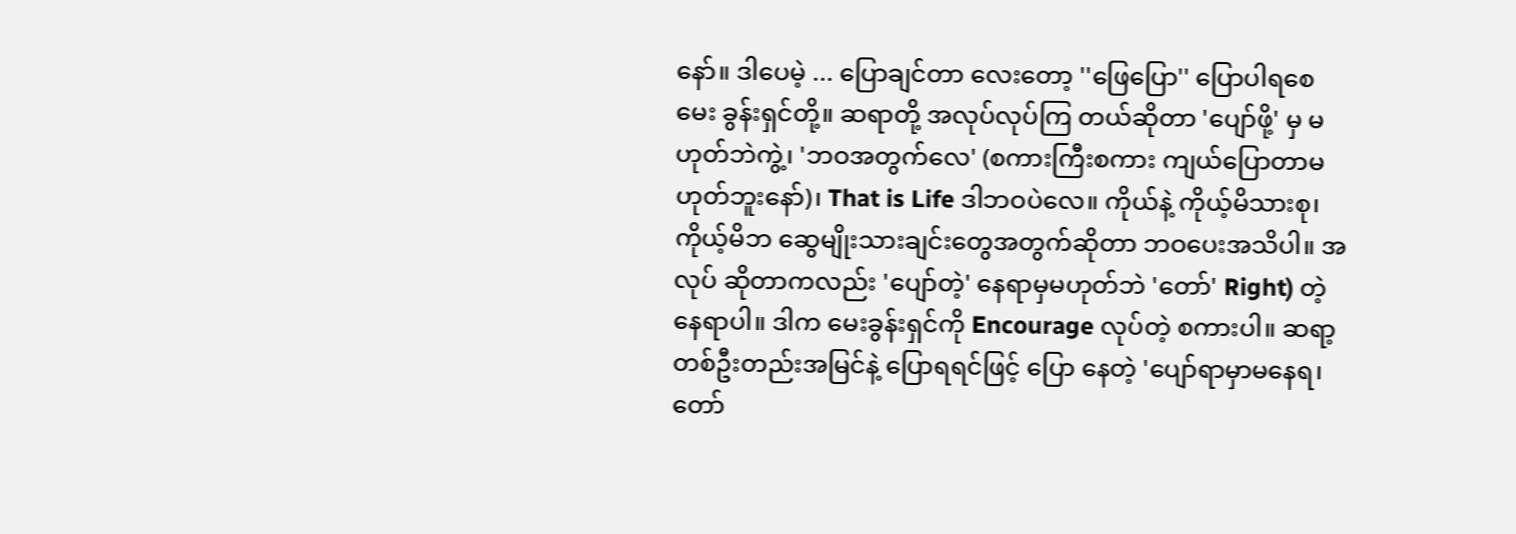နော်။ ဒါပေမဲ့ ... ပြောချင်တာ လေးတော့ ''ဖြေပြော'' ပြောပါရစေမေး ခွန်းရှင်တို့။ ဆရာတို့ အလုပ်လုပ်ကြ တယ်ဆိုတာ 'ပျော်ဖို့' မှ မဟုတ်ဘဲကွဲ့၊ 'ဘဝအတွက်လေ' (စကားကြီးစကား ကျယ်ပြောတာမဟုတ်ဘူးနော်)၊ That is Life ဒါဘဝပဲလေ။ ကိုယ်နဲ့ ကိုယ့်မိသားစု၊ ကိုယ့်မိဘ ဆွေမျိုးသားချင်းတွေအတွက်ဆိုတာ ဘဝပေးအသိပါ။ အလုပ် ဆိုတာကလည်း 'ပျော်တဲ့' နေရာမှမဟုတ်ဘဲ 'တော်' Right) တဲ့နေရာပါ။ ဒါက မေးခွန်းရှင်ကို Encourage လုပ်တဲ့ စကားပါ။ ဆရာ့တစ်ဦးတည်းအမြင်နဲ့ ပြောရရင်ဖြင့် ပြော နေတဲ့ 'ပျော်ရာမှာမနေရ၊ တော်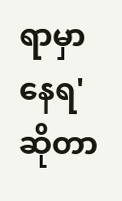ရာမှာနေရ' ဆိုတာ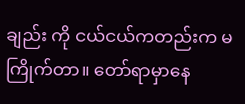ချည်း ကို ငယ်ငယ်ကတည်းက မကြိုက်တာ။ တော်ရာမှာနေ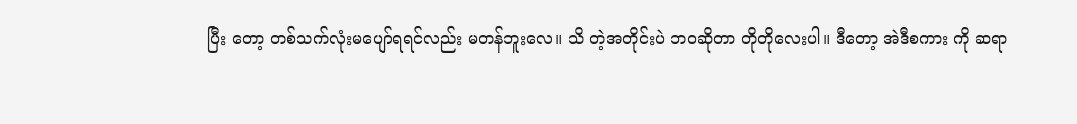ပြီး တော့ တစ်သက်လုံးမပျော်ရရင်လည်း မတန်ဘူးလေ။ သိ တဲ့အတိုင်းပဲ ဘဝဆိုတာ တိုတိုလေးပါ။ ဒီတော့ အဲဒီစကား ကို ဆရာ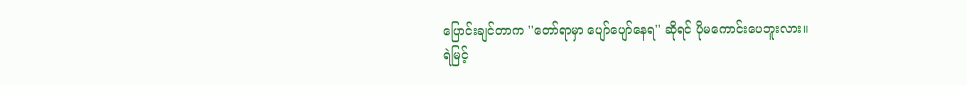ပြောင်းချင်တာက ''တော်ရာမှာ ပျော်ပျော်နေရ'' ဆိုရင် ပိုမကောင်းပေဘူးလား။
ရဲမြင့်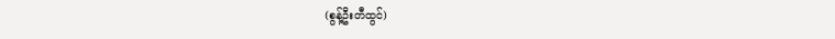(စွန့်ဦးတီထွင်)